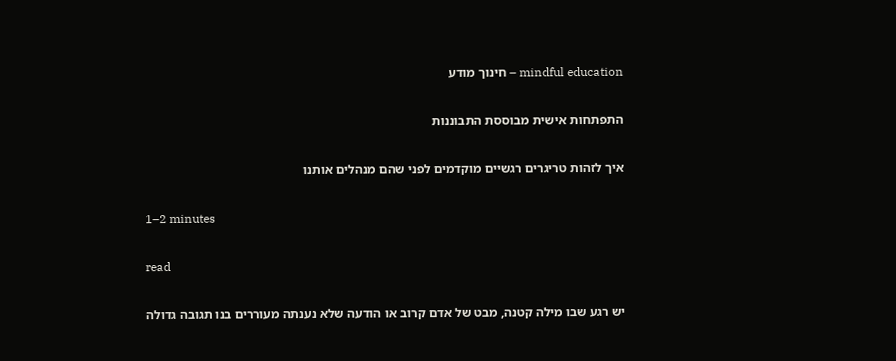mindful education – חינוך מודע

התפתחות אישית מבוססת התבוננות

איך לזהות טריגרים רגשיים מוקדמים לפני שהם מנהלים אותנו

1–2 minutes

read

יש רגע שבו מילה קטנה, מבט של אדם קרוב או הודעה שלא נענתה מעוררים בנו תגובה גדולה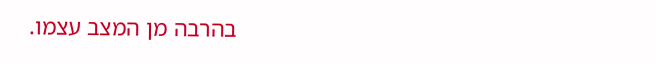בהרבה מן המצב עצמו.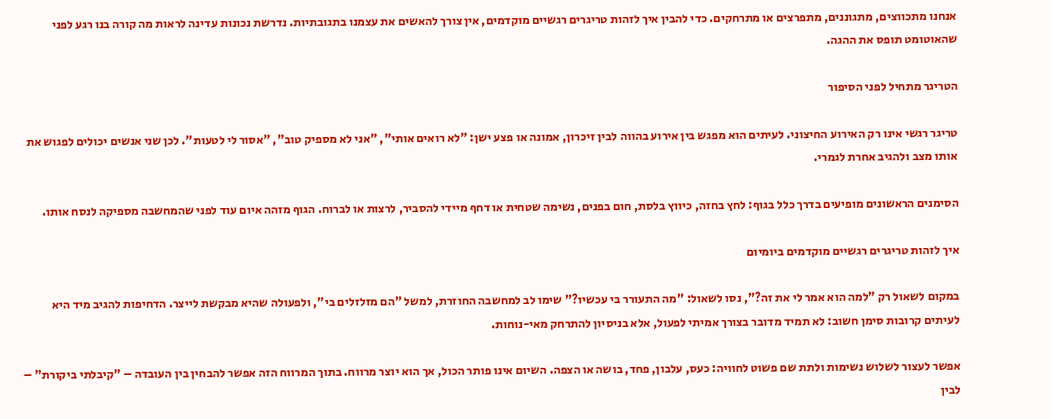אנחנו מתכווצים, מתגוננים, מתפרצים או מתרחקים. כדי להבין איך לזהות טריגרים רגשיים מוקדמים, אין צורך להאשים את עצמנו בתגובתיות. נדרשת נכונות עדינה לראות מה קורה בנו רגע לפני שהאוטומט תופס את ההגה.

הטריגר מתחיל לפני הסיפור

טריגר רגשי אינו רק האירוע החיצוני. לעיתים הוא מפגש בין אירוע בהווה לבין זיכרון, אמונה או פצע ישן: "לא רואים אותי", "אני לא מספיק טוב", "אסור לי לטעות". לכן שני אנשים יכולים לפגוש את אותו מצב ולהגיב אחרת לגמרי.

הסימנים הראשונים מופיעים בדרך כלל בגוף: לחץ בחזה, כיווץ בלסת, חום בפנים, נשימה שטחית או דחף מיידי להסביר, לרצות או לברוח. הגוף מזהה איום עוד לפני שהמחשבה מספיקה לנסח אותו.

איך לזהות טריגרים רגשיים מוקדמים ביומיום

במקום לשאול רק "למה הוא אמר לי את זה?", נסו לשאול: "מה התעורר בי עכשיו?" שימו לב למחשבה החוזרת, למשל "הם מזלזלים בי", ולפעולה שהיא מבקשת לייצר. הדחיפות להגיב מיד היא לעיתים קרובות סימן חשוב: לא תמיד מדובר בצורך אמיתי לפעול, אלא בניסיון להתרחק מאי-נוחות.

אפשר לעצור לשלוש נשימות ולתת שם פשוט לחוויה: כעס, עלבון, פחד, בושה או הצפה. השיום אינו פותר הכול, אך הוא יוצר מרווח. בתוך המרווח הזה אפשר להבחין בין העובדה – "קיבלתי ביקורת" – לבין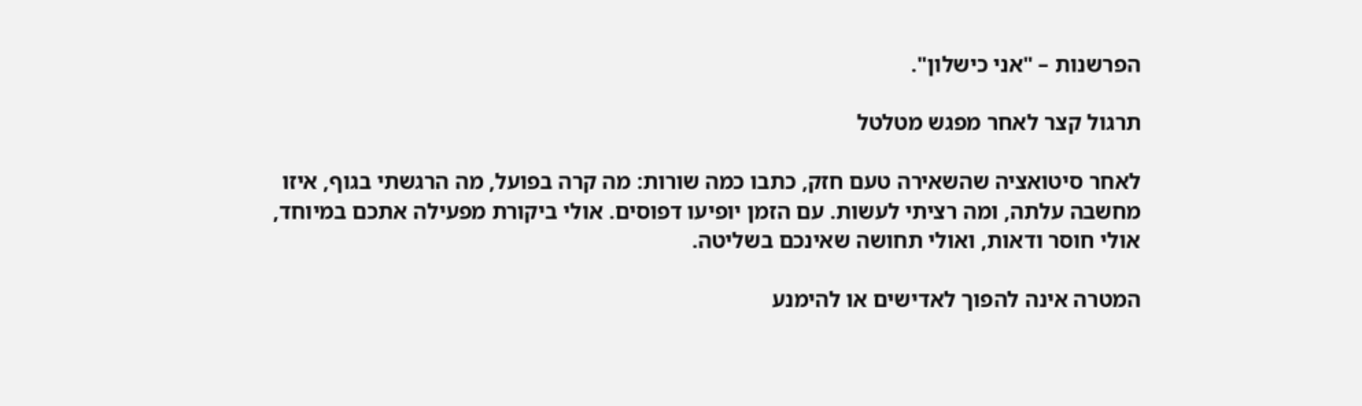הפרשנות – "אני כישלון".

תרגול קצר לאחר מפגש מטלטל

לאחר סיטואציה שהשאירה טעם חזק, כתבו כמה שורות: מה קרה בפועל, מה הרגשתי בגוף, איזו מחשבה עלתה, ומה רציתי לעשות. עם הזמן יופיעו דפוסים. אולי ביקורת מפעילה אתכם במיוחד, אולי חוסר ודאות, ואולי תחושה שאינכם בשליטה.

המטרה אינה להפוך לאדישים או להימנע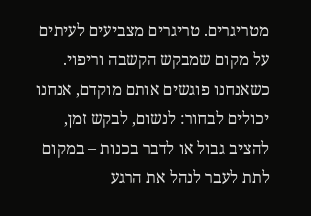מטריגרים. טריגרים מצביעים לעיתים על מקום שמבקש הקשבה וריפוי. כשאנחנו פוגשים אותם מוקדם, אנחנו יכולים לבחור: לנשום, לבקש זמן, להציב גבול או לדבר בכנות – במקום לתת לעבר לנהל את הרגע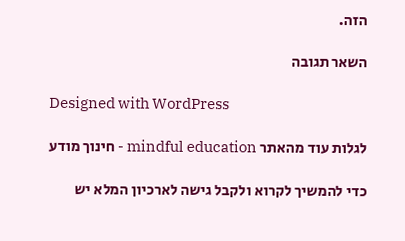הזה.

השאר תגובה

Designed with WordPress

לגלות עוד מהאתר mindful education - חינוך מודע

כדי להמשיך לקרוא ולקבל גישה לארכיון המלא יש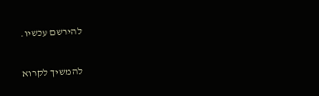להירשם עכשיו.

להמשיך לקרוא